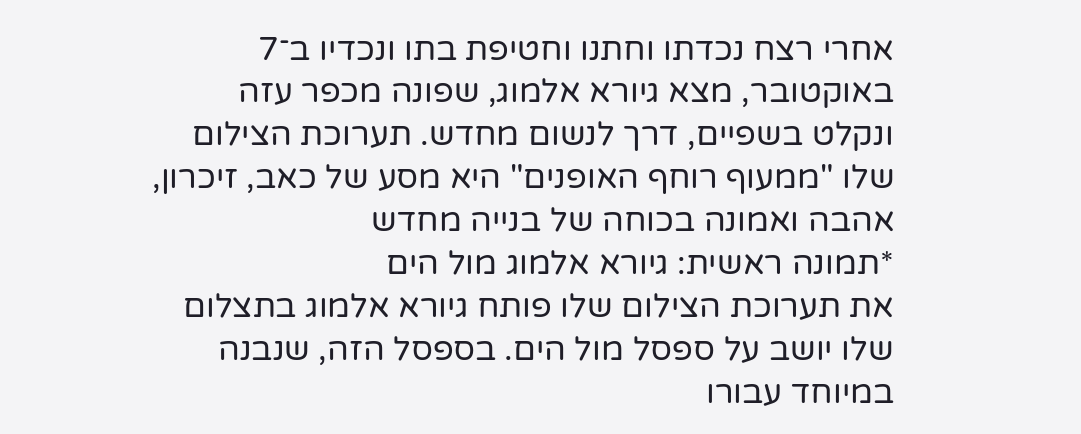אחרי רצח נכדתו וחתנו וחטיפת בתו ונכדיו ב־7 באוקטובר, מצא גיורא אלמוג, שפונה מכפר עזה ונקלט בשפיים, דרך לנשום מחדש. תערוכת הצילום שלו "ממעוף רוחף האופנים" היא מסע של כאב, זיכרון, אהבה ואמונה בכוחה של בנייה מחדש
*תמונה ראשית: גיורא אלמוג מול הים
את תערוכת הצילום שלו פותח גיורא אלמוג בתצלום שלו יושב על ספסל מול הים. בספסל הזה, שנבנה במיוחד עבורו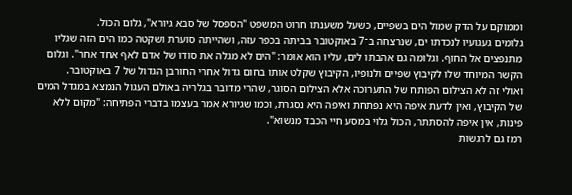וממוקם על הדק שמול הים בשפיים, כשעל משענתו חרוט המשפט "הספסל של סבא גיורא", גלום הכול.
גלומים געגועיו לנכדתו ים, שנרצחה ב־7 באוקטובר בביתה בכפר עזה, ושהייתה סוערת ושקטה כמו הים הזה שגליו מתנפצים אל החוף. וגלומה גם אהבתו לים, עליו הוא אומר: "הים לא מגלה את סודו של אדם לאף אחד אחר". וגלום הקשר המיוחד שלו לקיבוץ שפיים ולנופיו, הקיבוץ שקלט אותו בחום גדול אחרי החורבן הגדול של 7 באוקטובר.
ואולי זה לא הצילום הפותח של התערוכה אלא הצילום הסוגר, שהרי מדובר בגלריה באולם העגול הנמצא במגדל המים של הקיבוץ, ואין לדעת איפה היא נפתחת ואיפה היא נסגרת, וכמו שגיורא אמר בעצמו בדברי הפתיחה: "מקום ללא פינות, אין איפה להסתתר, הכול גלוי במסע חיי הכבד מנשוא".
רמז גם לרגשות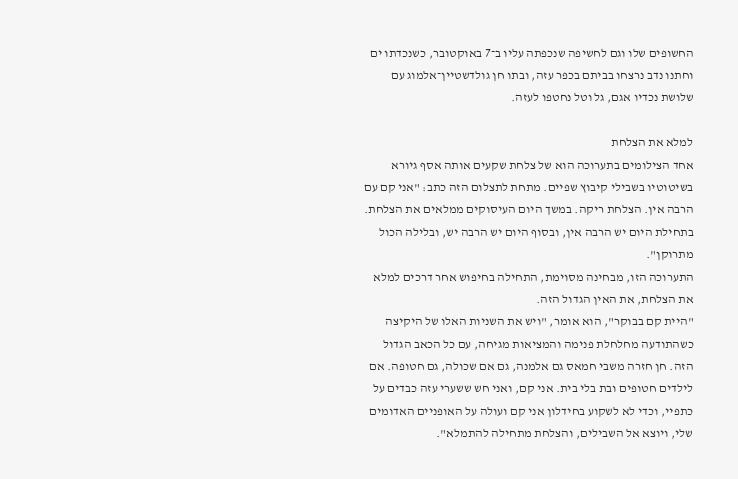החשופים שלו וגם לחשיפה שנכפתה עליו ב־7 באוקטובר, כשנכדתו ים וחתנו נדב נרצחו בביתם בכפר עזה, ובתו חן גולדשטיין־אלמוג עם שלושת נכדיו אגם, גל וטל נחטפו לעזה.

למלא את הצלחת
אחד הצילומים בתערוכה הוא של צלחת שקעים אותה אסף גיורא בשיטוטיו בשבילי קיבוץ שפיים. מתחת לתצלום הזה כתב: "אני קם עם הרבה אין. הצלחת ריקה. במשך היום העיסוקים ממלאים את הצלחת. בתחילת היום יש הרבה אין, ובסוף היום יש הרבה יש, ובלילה הכול מתרוקן".
התערוכה הזו, מבחינה מסוימת, התחילה בחיפוש אחר דרכים למלא את הצלחת, את האין הגדול הזה.
"היית קם בבוקר", הוא אומר, "ויש את השניות האלו של היקיצה כשהתודעה מחלחלת פנימה והמציאות מגיחה, עם כל הכאב הגדול הזה. חן חזרה משבי חמאס גם אלמנה, גם אם שכולה, גם חטופה. אם לילדים חטופים ובת בלי בית. אני קם, ואני חש ששערי עזה כבדים על כתפיי, וכדי לא לשקוע בחידלון אני קם ועולה על האופניים האדומים שלי, ויוצא אל השבילים, והצלחת מתחילה להתמלא".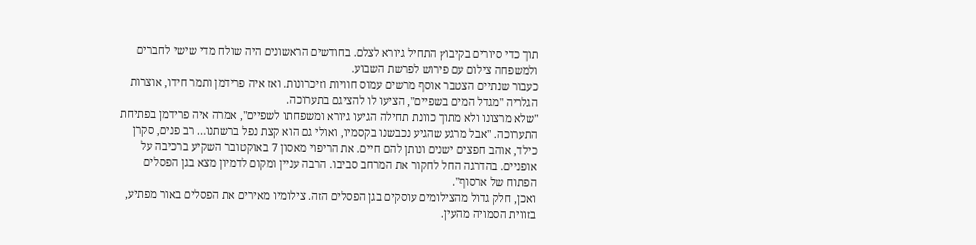תוך כדי סיורים בקיבוץ התחיל גיורא לצלם. בחודשים הראשונים היה שולח מדי שישי לחברים ולמשפחה צילום עם פירוש לפרשת השבוע.
כעבור שנתיים הצטבר אוסף מרשים עמוס חוויות וזיכרונות. ואז איה פרידמן ותמר חידו, אוצרות הגלריה "מגדל המים בשפיים", הציעו לו להציגם בתערוכה.
"שלא מרצונו ולא מתוך כוונת תחילה הגיעו גיורא ומשפחתו לשפיים", אמרה איה פרידמן בפתיחת התערוכה. "אבל מרגע שהגיע נכבשנו בקסמיו, ואולי גם הוא קצת נפל ברשתנו… רב פנים, סקרן כילד, אוהב חפצים ישנים ונותן להם חיים. את הריפוי מאסון 7 באוקטובר השקיע ברכיבה על אופניים. בהדרגה החל לחקור את המרחב סביבו. הרבה עניין ומקום לדמיון מצא בגן הפסלים הפתוח של ארסוף".
ואכן, חלק גדול מהצילומים עוסקים בגן הפסלים הזה. צילומיו מאירים את הפסלים באור מפתיע, בזווית הסמויה מהעין.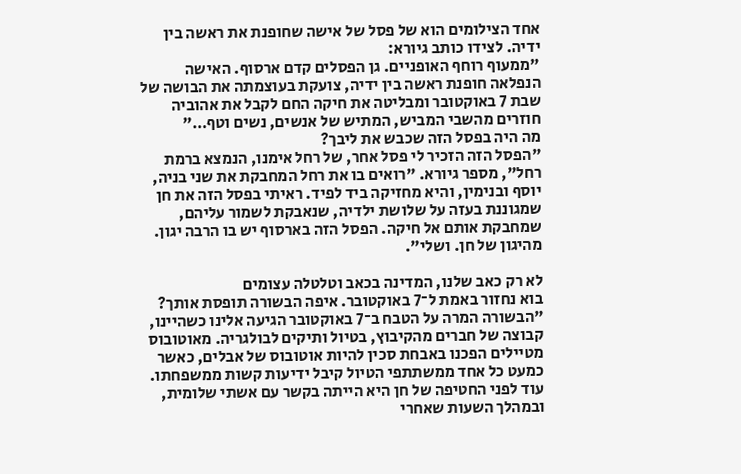אחד הצילומים הוא של פסל של אישה שחופנת את ראשה בין ידיה. לצידו כותב גיורא:
"ממעוף רוחף האופניים. גן הפסלים קדם ארסוף. האישה הנפלאה חופנת ראשה בין ידיה, צועקת בעוצמתה את הבושה של שבת 7 באוקטובר ומבליטה את חיקה החם לקבל את אהוביה חוזרים מהשבי המביש, המתיש של אנשים, נשים וטף…"
מה היה בפסל הזה שכבש את ליבך?
"הפסל הזה הזכיר לי פסל אחר, של רחל אימנו, הנמצא ברמת רחל", מספר גיורא. "רואים בו את רחל המחבקת את שני בניה, יוסף ובנימין, והיא מחזיקה ביד לפיד. ראיתי בפסל הזה את חן שמגוננת בעזה על שלושת ילדיה, שנאבקת לשמור עליהם, שמחבקת אותם אל חיקה. הפסל הזה בארסוף יש בו הרבה יגון. מהיגון של חן. ושלי".

לא רק כאב שלנו, המדינה בכאב וטלטלה עצומים
בוא נחזור באמת ל־7 באוקטובר. איפה הבשורה תופסת אותך?
"הבשורה המרה על הטבח ב־7 באוקטובר הגיעה אלינו כשהיינו, קבוצה של חברים מהקיבוץ, בטיול ותיקים לבולגריה. מאוטובוס מטיילים הפכנו באבחת סכין להיות אוטובוס של אבלים, כאשר כמעט כל אחד ממשתתפי הטיול קיבל ידיעות קשות ממשפחתו.
עוד לפני החטיפה של חן היא הייתה בקשר עם אשתי שלומית, ובמהלך השעות שאחרי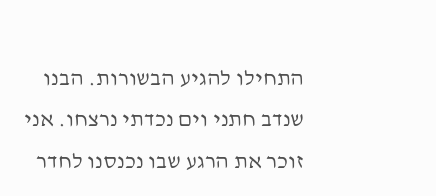התחילו להגיע הבשורות. הבנו שנדב חתני וים נכדתי נרצחו. אני זוכר את הרגע שבו נכנסנו לחדר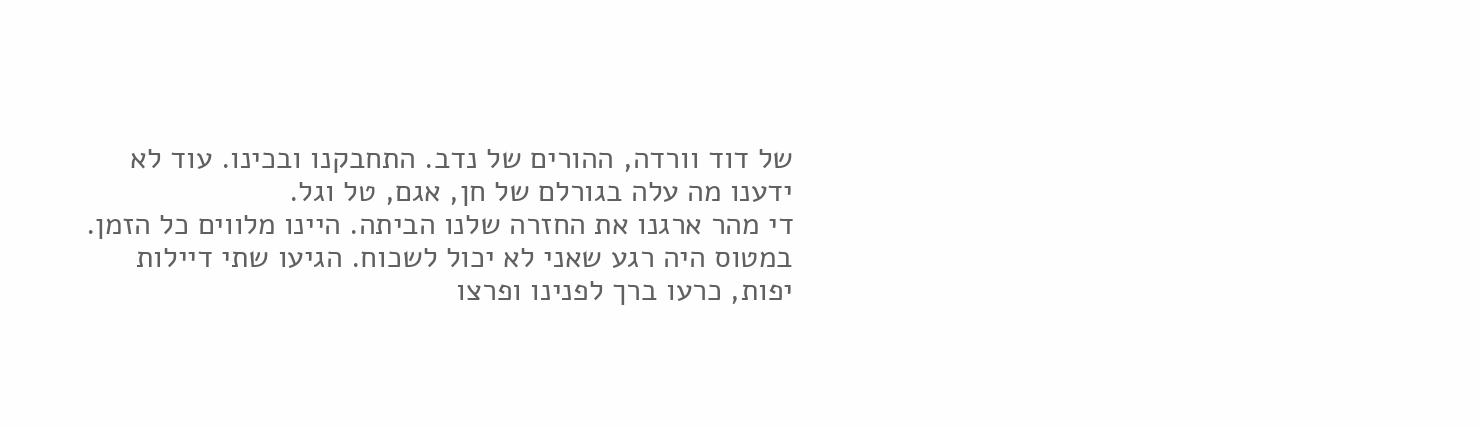של דוד וורדה, ההורים של נדב. התחבקנו ובכינו. עוד לא ידענו מה עלה בגורלם של חן, אגם, טל וגל.
די מהר ארגנו את החזרה שלנו הביתה. היינו מלווים כל הזמן. במטוס היה רגע שאני לא יכול לשכוח. הגיעו שתי דיילות יפות, כרעו ברך לפנינו ופרצו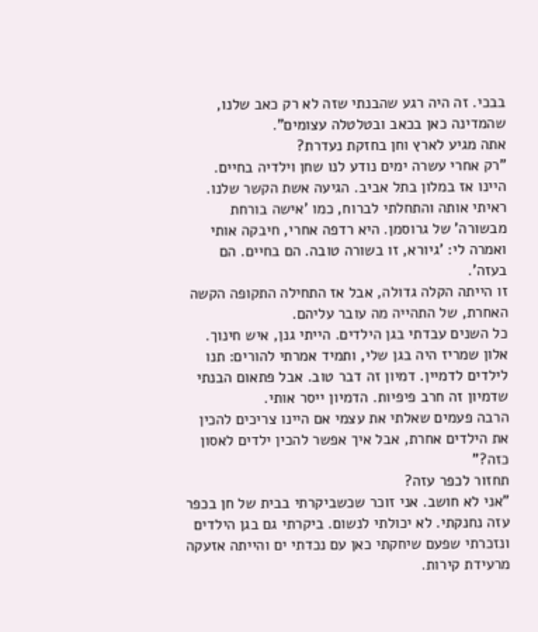בבכי. זה היה רגע שהבנתי שזה לא רק כאב שלנו, שהמדינה כאן בכאב ובטלטלה עצומים".
אתה מגיע לארץ וחן בחזקת נעדרת?
"רק אחרי עשרה ימים נודע לנו שחן וילדיה בחיים. היינו אז במלון בתל אביב. הגיעה אשת הקשר שלנו. ראיתי אותה והתחלתי לברוח, כמו 'אישה בורחת מבשורה' של גרוסמן. היא רדפה אחרי, חיבקה אותי ואמרה לי: 'גיורא, זו בשורה טובה. הם בחיים. הם בעזה'.
זו הייתה הקלה גדולה, אבל אז התחילה התקופה הקשה האחרת, של התהייה מה עובר עליהם.
כל השנים עבדתי בגן הילדים. הייתי גנן, איש חינוך. אלון שמריז היה בגן שלי, ותמיד אמרתי להורים: תנו לילדים לדמיין. דמיון זה דבר טוב. אבל פתאום הבנתי שדמיון זה חרב פיפיות. הדמיון ייסר אותי.
הרבה פעמים שאלתי את עצמי אם היינו צריכים להכין את הילדים אחרת, אבל איך אפשר להכין ילדים לאסון כזה?"
תחזור לכפר עזה?
"אני לא חושב. אני זוכר שכשביקרתי בבית של חן בכפר עזה נחנקתי. לא יכולתי לנשום. ביקרתי גם בגן הילדים ונזכרתי שפעם שיחקתי כאן עם נכדתי ים והייתה אזעקה מרעידת קירות.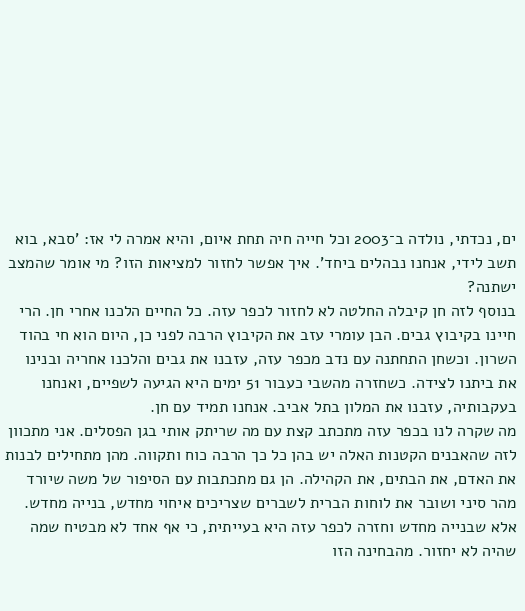ים, נכדתי, נולדה ב־2003 וכל חייה חיה תחת איום, והיא אמרה לי אז: 'סבא, בוא תשב לידי, אנחנו נבהלים ביחד'. איך אפשר לחזור למציאות הזו? מי אומר שהמצב ישתנה?
בנוסף לזה חן קיבלה החלטה לא לחזור לכפר עזה. כל החיים הלכנו אחרי חן. הרי חיינו בקיבוץ גבים. הבן עומרי עזב את הקיבוץ הרבה לפני כן, היום הוא חי בהוד השרון. וכשחן התחתנה עם נדב מכפר עזה, עזבנו את גבים והלכנו אחריה ובנינו את ביתנו לצידה. כשחזרה מהשבי כעבור 51 ימים היא הגיעה לשפיים, ואנחנו בעקבותיה, עזבנו את המלון בתל אביב. אנחנו תמיד עם חן.
מה שקרה לנו בכפר עזה מתכתב קצת עם מה שריתק אותי בגן הפסלים. אני מתכוון לזה שהאבנים הקטנות האלה יש בהן כל כך הרבה כוח ותקווה. מהן מתחילים לבנות את האדם, את הבתים, את הקהילה. הן גם מתכתבות עם הסיפור של משה שיורד מהר סיני ושובר את לוחות הברית לשברים שצריכים איחוי מחדש, בנייה מחדש. אלא שבנייה מחדש וחזרה לכפר עזה היא בעייתית, כי אף אחד לא מבטיח שמה שהיה לא יחזור. מהבחינה הזו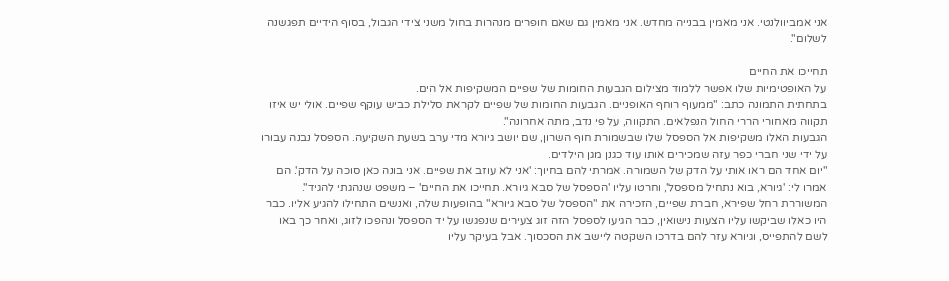אני אמביוולנטי. אני מאמין בבנייה מחדש. אני מאמין גם שאם חופרים מנהרות בחול משני צידי הגבול, בסוף הידיים תפגשנה לשלום".

תחייכו את החיים
על האופטימיות שלו אפשר ללמוד מצילום הגבעות החומות של שפיים המשקיפות אל הים.
בתחתית התמונה כתב: "ממעוף רוחף האופניים. הגבעות החומות של שפיים לקראת סלילת כביש עוקף שפיים. אולי יש איזו תקווה מאחורי הררי החול הנפלאים. התקווה, על פי נדב, מתה אחרונה".
הגבעות האלו משקיפות אל הספסל שלו שבשמורת חוף השרון, שם יושב גיורא מדי ערב בשעת השקיעה. הספסל נבנה עבורו על ידי שני חברי כפר עזה שמכירים אותו עוד כגנן מגן הילדים.
"יום אחד הם ראו אותי על הדק של השמורה. אמרתי להם בחיוך: 'אני לא עוזב את שפיים. אני בונה כאן סוכה על הדק'. הם אמרו לי: 'גיורא, בוא נתחיל מספסל', וחרטו עליו 'הספסל של סבא גיורא. תחייכו את החיים' – משפט שנהגתי להגיד".
המשוררת רחל שפירא, חברת שפיים, הזכירה את "הספסל של סבא גיורא" בהופעות שלה, ואנשים התחילו להגיע אליו. כבר היו כאלו שביקשו עליו הצעות נישואין, כבר הגיעו לספסל הזה זוג צעירים שנפגשו על יד הספסל ונהפכו לזוג, ואחר כך באו לשם להתפייס, וגיורא עזר להם בדרכו השקטה ליישב את הסכסוך. אבל בעיקר עליו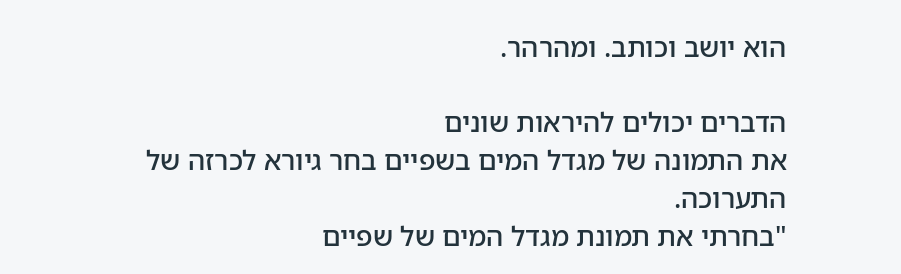הוא יושב וכותב. ומהרהר.

הדברים יכולים להיראות שונים
את התמונה של מגדל המים בשפיים בחר גיורא לכרזה של התערוכה.
"בחרתי את תמונת מגדל המים של שפיים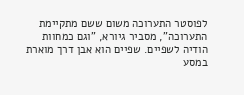לפוסטר התערוכה משום ששם מתקיימת התערוכה", מסביר גיורא, "וגם כמחוות הודיה לשפיים. שפיים הוא אבן דרך מוארת במסע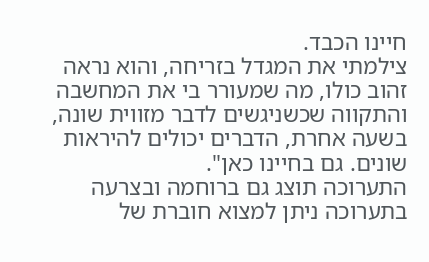חיינו הכבד.
צילמתי את המגדל בזריחה, והוא נראה זהוב כולו, מה שמעורר בי את המחשבה והתקווה שכשניגשים לדבר מזווית שונה, בשעה אחרת, הדברים יכולים להיראות שונים. גם בחיינו כאן".
התערוכה תוצג גם ברוחמה ובצרעה
בתערוכה ניתן למצוא חוברת של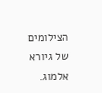הצילומים של גיורא אלמוג.